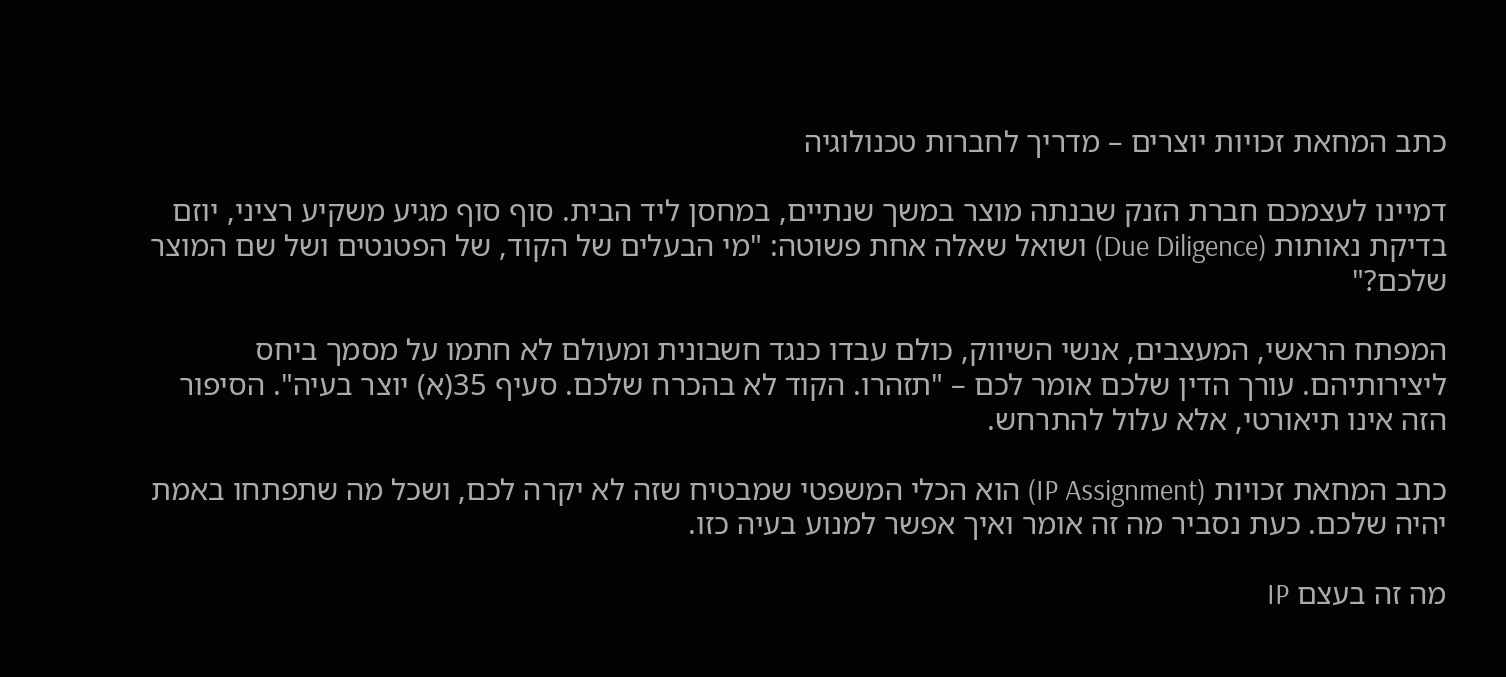כתב המחאת זכויות יוצרים – מדריך לחברות טכנולוגיה

דמיינו לעצמכם חברת הזנק שבנתה מוצר במשך שנתיים, במחסן ליד הבית. סוף סוף מגיע משקיע רציני, יוזם בדיקת נאותות (Due Diligence) ושואל שאלה אחת פשוטה: "מי הבעלים של הקוד, של הפטנטים ושל שם המוצר שלכם?"

המפתח הראשי, המעצבים, אנשי השיווק, כולם עבדו כנגד חשבונית ומעולם לא חתמו על מסמך ביחס ליצירותיהם. עורך הדין שלכם אומר לכם – "תזהרו. הקוד לא בהכרח שלכם. סעיף 35(א) יוצר בעיה". הסיפור הזה אינו תיאורטי, אלא עלול להתרחש.

כתב המחאת זכויות (IP Assignment) הוא הכלי המשפטי שמבטיח שזה לא יקרה לכם, ושכל מה שתפתחו באמת יהיה שלכם. כעת נסביר מה זה אומר ואיך אפשר למנוע בעיה כזו.

מה זה בעצם IP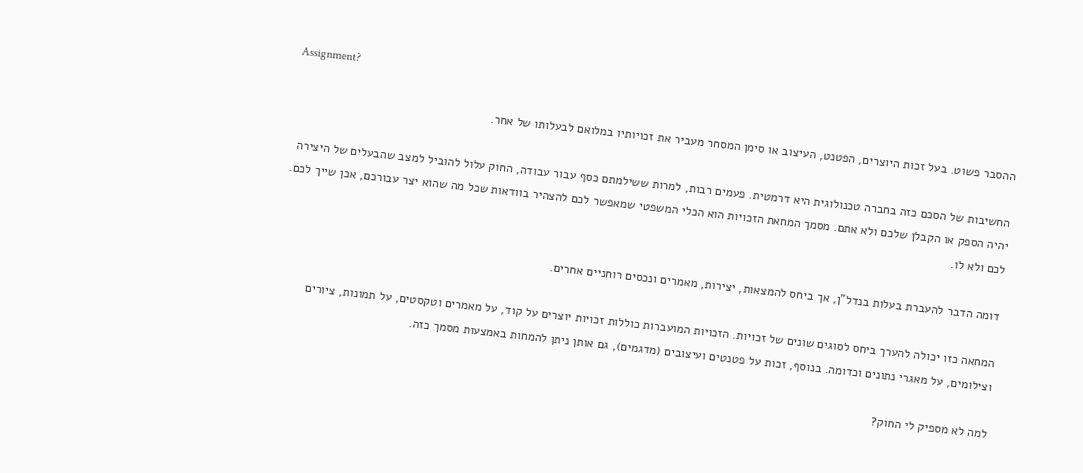Assignment?

ההסבר פשוט. בעל זכות היוצרים, הפטנט, העיצוב או סימן המסחר מעביר את זכויותיו במלואם לבעלותו של אחר.

החשיבות של הסכם כזה בחברה טכנולוגית היא דרמטית. פעמים רבות, למרות ששילמתם כסף עבור עבודה, החוק עלול להוביל למצב שהבעלים של היצירה יהיה הספק או הקבלן שלכם ולא אתם. מסמך המחאת הזכויות הוא הכלי המשפטי שמאפשר לכם להצהיר בוודאות שכל מה שהוא יצר עבורכם, אכן שייך לכם. לכם ולא לו.

דומה הדבר להעברת בעלות בנדל"ן, אך ביחס להמצאות, יצירות, מאמרים ונכסים רוחניים אחרים.

המחאה כזו יכולה להערך ביחס לסוגים שונים של זכויות. הזכויות המועברות כוללות זכויות יוצרים על קוד, על מאמרים וטקסטים, על תמונות, ציורים וצילומים, על מאגרי נתונים וכדומה. בנוסף, זכות על פטנטים ועיצובים (מדגמים), גם אותן ניתן להמחות באמצעות מסמך כזה.

למה לא מספיק לי החוק?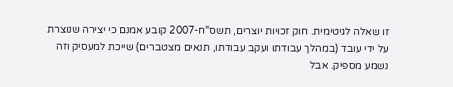זו שאלה לגיטימית. חוק זכויות יוצרים, תשס"ח-2007 קובע אמנם כי יצירה שנוצרת על ידי עובד (במהלך עבודתו ועקב עבודתו, תנאים מצטברים) שייכת למעסיק וזה נשמע מספיק. אבל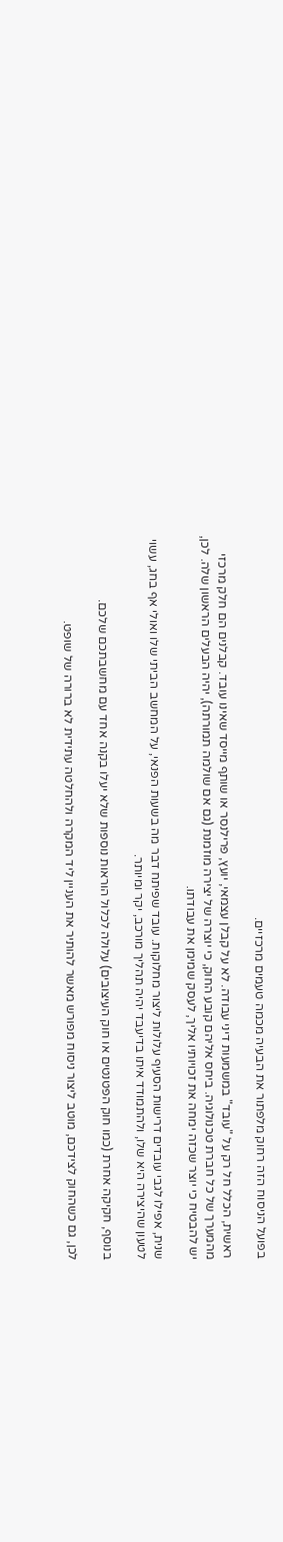בפועל הניסוח הזה רחוק מלפתור את הבעיה מכמה טעמים מרכזיים.

ראשית, הכלל חל רק על "עובד" במשמעות דיני עבודה. לא על קבלן עצמאי, יועץ, פרילנסר או שותף מייסד שאינו עובד. קבלנים הם חלק מרכזי מהמערך של כל חברת טכנולוגיה. ביחס אליהם קובע החוק, כי יוצרה של יצירה מוזמנת (גם אם שולמה תמורתה), יהיה הבעלים הראשון שלה. לכן, יש להבטיח כי יוצר שכזה ימחה את זכויותיו אליך, לעסק שמימן את עבודתו.

שנית, אפילו לגבי עובדים דרישות הסעיף עלולות ליצור מחלוקות. עובד שפיתח דבר מה בשעות הפנאי, על המחשב הביתי שלו ואולי אף בחג, עשוי לטעון שהיצירה היא שלו, ולהתמודד איתו בדיעבד יהיה תהליך מורכב, יקר ומיותר.

בנוסף, חקיקה אחרת (כמו חוק הפטנטים או חוק העיצובים) עלולה לכלול הוראות נוספות שלא יעלו בקנה אחד עם מחשבתכם שלכם.

לכן, גם כשהחוק לצידכם, מוטב ליצור ניסוח מפורש מאשר להותיר את העניין ליד המקרה ולהחלטה עתידית לא ברורה של שופט.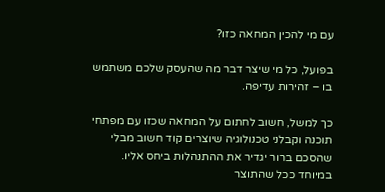עם מי להכין המחאה כזו?

בפועל, כל מי שיצר דבר מה שהעסק שלכם משתמש בו – זהירות עדיפה.

כך למשל, חשוב לחתום על המחאה שכזו עם מפתחי תוכנה וקבלני טכנולוגיה שיוצרים קוד חשוב מבלי שהסכם ברור יגדיר את ההתנהלות ביחס אליו. במיוחד ככל שהתוצר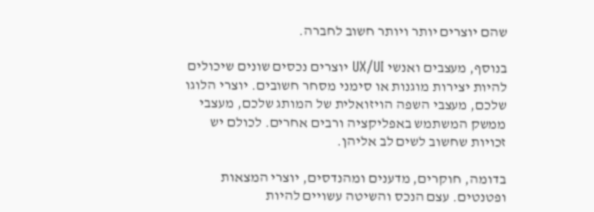שהם יוצרים יותר ויותר חשוב לחברה.

בנוסף, מעצבים ואנשי UX/UI יוצרים נכסים שונים שיכולים להיות יצירות מוגנות או סימני מסחר חשובים. יוצרי הלוגו שלכם, מעצבי השפה הויזואלית של המותג שלכם, מעצבי ממשק המשתמש באפליקציה ורבים אחרים. לכולם יש זכויות שחשוב לשים לב אליהן.

בדומה, חוקרים, מדענים ומהנדסים, יוצרי המצאות ופטנטים. עצם הנכס והשיטה עשויים להיות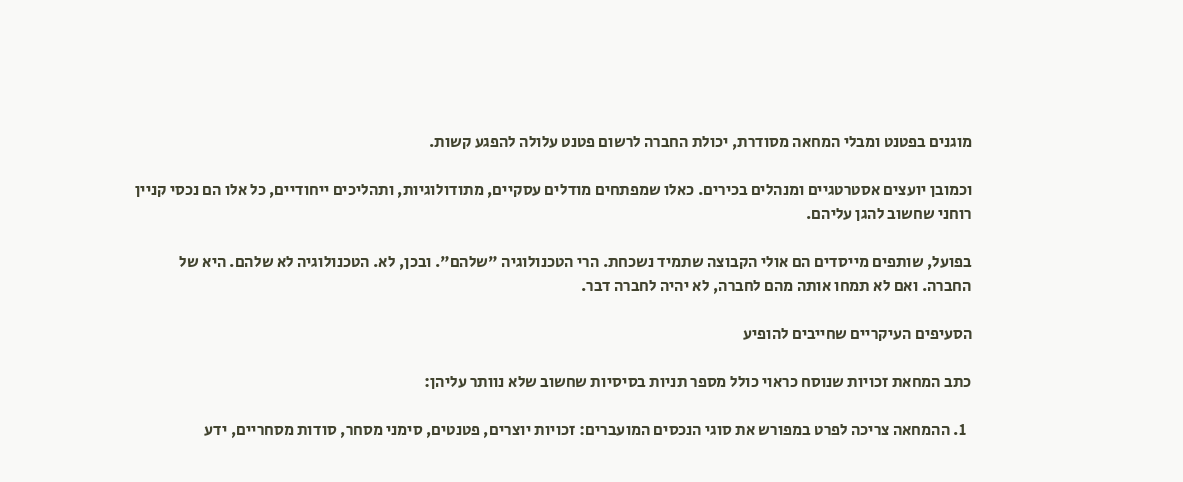מוגנים בפטנט ומבלי המחאה מסודרת, יכולת החברה לרשום פטנט עלולה להפגע קשות.

וכמובן יועצים אסטרטגיים ומנהלים בכירים. כאלו שמפתחים מודלים עסקיים, מתודולוגיות, ותהליכים ייחודיים, כל אלו הם נכסי קניין רוחני שחשוב להגן עליהם.

בפועל, שותפים מייסדים הם אולי הקבוצה שתמיד נשכחת. הרי הטכנולוגיה "שלהם". ובכן, לא. הטכנולוגיה לא שלהם. היא של החברה. ואם לא תמחו אותה מהם לחברה, לא יהיה לחברה דבר.

הסעיפים העיקריים שחייבים להופיע

כתב המחאת זכויות שנוסח כראוי כולל מספר תניות בסיסיות שחשוב שלא נוותר עליהן:

  1. ההמחאה צריכה לפרט במפורש את סוגי הנכסים המועברים: זכויות יוצרים, פטנטים, סימני מסחר, סודות מסחריים, ידע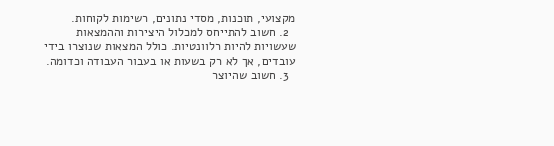מקצועי, תוכנות, מסדי נתונים, רשימות לקוחות.
  2. חשוב להתייחס למכלול היצירות וההמצאות שעשויות להיות רלוונטיות. כולל המצאות שנוצרו בידי עובדים, אך לא רק בשעות או בעבור העבודה וכדומה.
  3. חשוב שהיוצר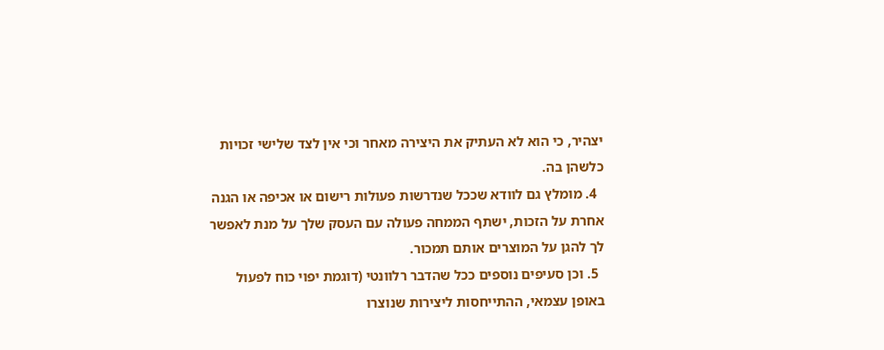יצהיר, כי הוא לא העתיק את היצירה מאחר וכי אין לצד שלישי זכויות כלשהן בה.
  4. מומלץ גם לוודא שככל שנדרשות פעולות רישום או אכיפה או הגנה אחרת על הזכות, ישתף הממחה פעולה עם העסק שלך על מנת לאפשר לך להגן על המוצרים אותם תמכור.
  5. וכן סעיפים נוספים ככל שהדבר רלוונטי (דוגמת יפוי כוח לפעול באופן עצמאי, ההתייחסות ליצירות שנוצרו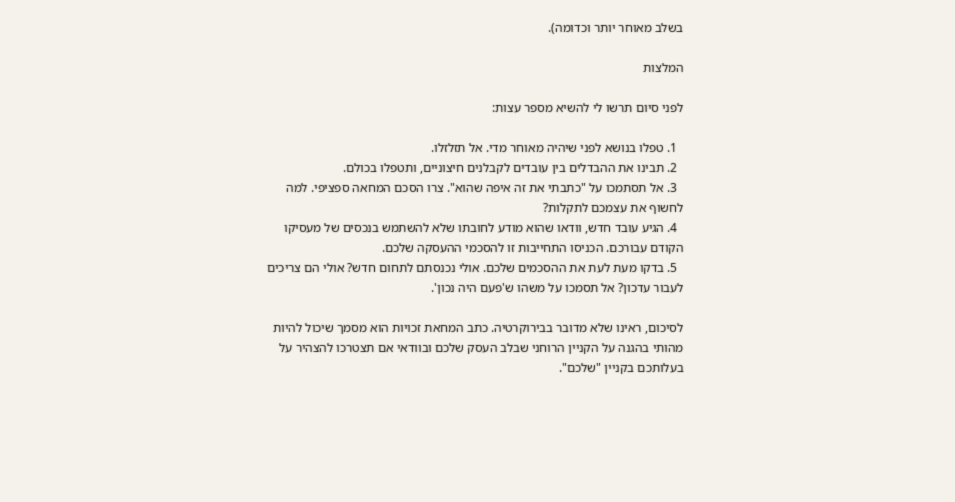בשלב מאוחר יותר וכדומה).

המלצות

לפני סיום תרשו לי להשיא מספר עצות:

  1. טפלו בנושא לפני שיהיה מאוחר מדי. אל תזלזלו.
  2. תבינו את ההבדלים בין עובדים לקבלנים חיצוניים, ותטפלו בכולם.
  3. אל תסתמכו על "כתבתי את זה איפה שהוא". צרו הסכם המחאה ספציפי. למה לחשוף את עצמכם לתקלות?
  4. הגיע עובד חדש, וודאו שהוא מודע לחובתו שלא להשתמש בנכסים של מעסיקו הקודם עבורכם. הכניסו התחייבות זו להסכמי ההעסקה שלכם.
  5. בדקו מעת לעת את ההסכמים שלכם. אולי נכנסתם לתחום חדש? אולי הם צריכים לעבור עדכון? אל תסמכו על משהו ש'פעם היה נכון'.

לסיכום, ראינו שלא מדובר בבירוקרטיה. כתב המחאת זכויות הוא מסמך שיכול להיות מהותי בהגנה על הקניין הרוחני שבלב העסק שלכם ובוודאי אם תצטרכו להצהיר על בעלותכם בקניין "שלכם".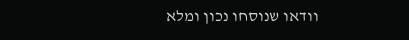וודאו שנוסחו נכון ומלא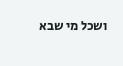ושכל מי שבא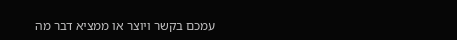עמכם בקשר ויוצר או ממציא דבר מה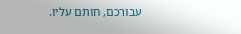עבורכם, חותם עליו.